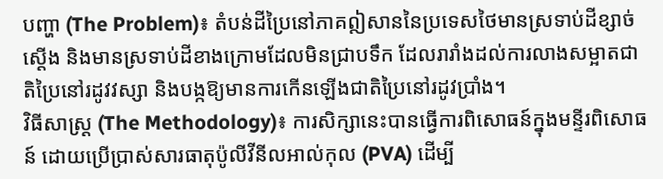បញ្ហា (The Problem)៖ តំបន់ដីប្រៃនៅភាគឦសាននៃប្រទេសថៃមានស្រទាប់ដីខ្សាច់ស្តើង និងមានស្រទាប់ដីខាងក្រោមដែលមិនជ្រាបទឹក ដែលរារាំងដល់ការលាងសម្អាតជាតិប្រៃនៅរដូវវស្សា និងបង្កឱ្យមានការកើនឡើងជាតិប្រៃនៅរដូវប្រាំង។
វិធីសាស្ត្រ (The Methodology)៖ ការសិក្សានេះបានធ្វើការពិសោធន៍ក្នុងមន្ទីរពិសោធន៍ ដោយប្រើប្រាស់សារធាតុប៉ូលីវីនីលអាល់កុល (PVA) ដើម្បី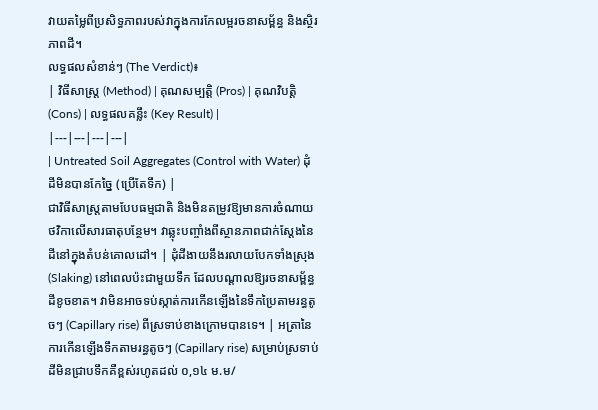វាយតម្លៃពីប្រសិទ្ធភាពរបស់វាក្នុងការកែលម្អរចនាសម្ព័ន្ធ និងស្ថិរភាពដី។
លទ្ធផលសំខាន់ៗ (The Verdict)៖
| វិធីសាស្ត្រ (Method) | គុណសម្បត្តិ (Pros) | គុណវិបត្តិ (Cons) | លទ្ធផលគន្លឹះ (Key Result) |
|---|---|---|---|
| Untreated Soil Aggregates (Control with Water) ដុំដីមិនបានកែច្នៃ (ប្រើតែទឹក) |
ជាវិធីសាស្ត្រតាមបែបធម្មជាតិ និងមិនតម្រូវឱ្យមានការចំណាយថវិកាលើសារធាតុបន្ថែម។ វាឆ្លុះបញ្ចាំងពីស្ថានភាពជាក់ស្តែងនៃដីនៅក្នុងតំបន់គោលដៅ។ | ដុំដីងាយនឹងរលាយបែកទាំងស្រុង (Slaking) នៅពេលប៉ះជាមួយទឹក ដែលបណ្តាលឱ្យរចនាសម្ព័ន្ធដីខូចខាត។ វាមិនអាចទប់ស្កាត់ការកើនឡើងនៃទឹកប្រៃតាមរន្ធតូចៗ (Capillary rise) ពីស្រទាប់ខាងក្រោមបានទេ។ | អត្រានៃការកើនឡើងទឹកតាមរន្ធតូចៗ (Capillary rise) សម្រាប់ស្រទាប់ដីមិនជ្រាបទឹកគឺខ្ពស់រហូតដល់ ០,១៤ ម.ម/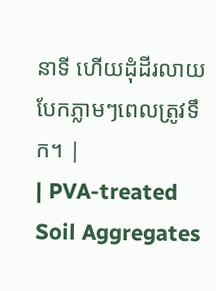នាទី ហើយដុំដីរលាយបែកភ្លាមៗពេលត្រូវទឹក។ |
| PVA-treated Soil Aggregates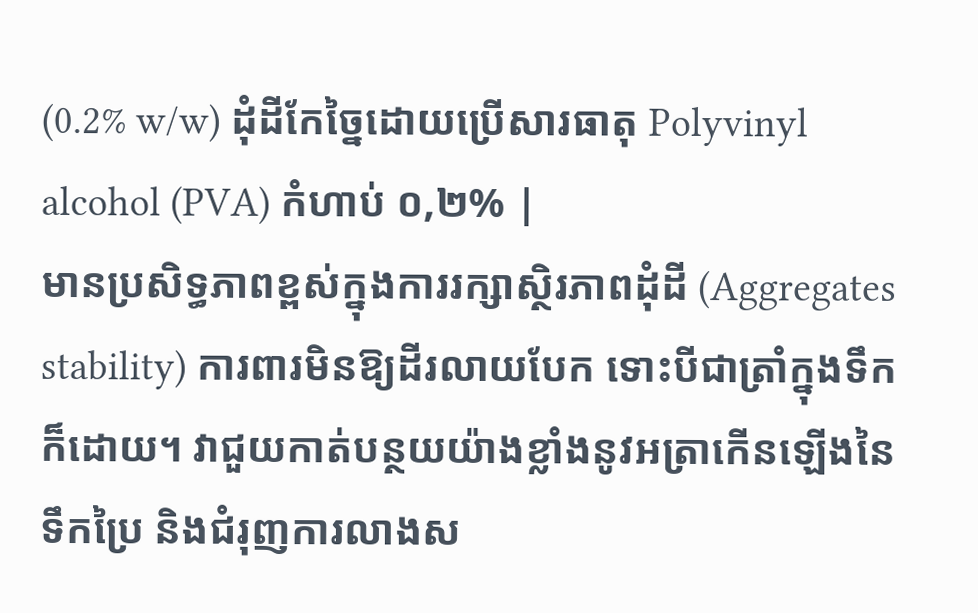(0.2% w/w) ដុំដីកែច្នៃដោយប្រើសារធាតុ Polyvinyl alcohol (PVA) កំហាប់ ០,២% |
មានប្រសិទ្ធភាពខ្ពស់ក្នុងការរក្សាស្ថិរភាពដុំដី (Aggregates stability) ការពារមិនឱ្យដីរលាយបែក ទោះបីជាត្រាំក្នុងទឹកក៏ដោយ។ វាជួយកាត់បន្ថយយ៉ាងខ្លាំងនូវអត្រាកើនឡើងនៃទឹកប្រៃ និងជំរុញការលាងស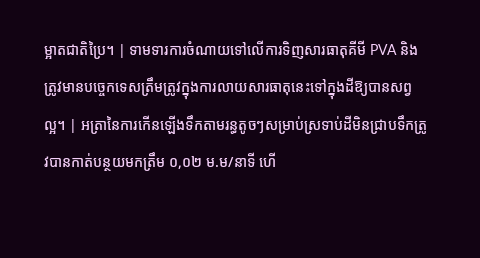ម្អាតជាតិប្រៃ។ | ទាមទារការចំណាយទៅលើការទិញសារធាតុគីមី PVA និងត្រូវមានបច្ចេកទេសត្រឹមត្រូវក្នុងការលាយសារធាតុនេះទៅក្នុងដីឱ្យបានសព្វល្អ។ | អត្រានៃការកើនឡើងទឹកតាមរន្ធតូចៗសម្រាប់ស្រទាប់ដីមិនជ្រាបទឹកត្រូវបានកាត់បន្ថយមកត្រឹម ០,០២ ម.ម/នាទី ហើ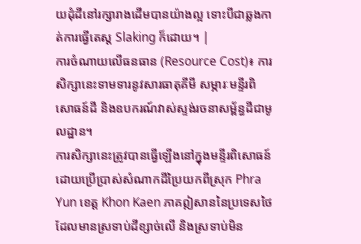យដុំដីនៅរក្សារាងដើមបានយ៉ាងល្អ ទោះបីជាឆ្លងកាត់ការធ្វើតេស្ត Slaking ក៏ដោយ។ |
ការចំណាយលើធនធាន (Resource Cost)៖ ការសិក្សានេះទាមទារនូវសារធាតុគីមី សម្ភារៈមន្ទីរពិសោធន៍ដី និងឧបករណ៍វាស់ស្ទង់រចនាសម្ព័ន្ធដីជាមូលដ្ឋាន។
ការសិក្សានេះត្រូវបានធ្វើឡើងនៅក្នុងមន្ទីរពិសោធន៍ ដោយប្រើប្រាស់សំណាកដីប្រៃយកពីស្រុក Phra Yun ខេត្ត Khon Kaen ភាគឦសាននៃប្រទេសថៃ ដែលមានស្រទាប់ដីខ្សាច់លើ និងស្រទាប់មិន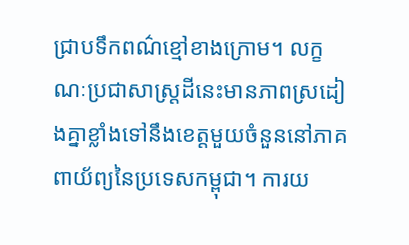ជ្រាបទឹកពណ៌ខ្មៅខាងក្រោម។ លក្ខណៈប្រជាសាស្រ្តដីនេះមានភាពស្រដៀងគ្នាខ្លាំងទៅនឹងខេត្តមួយចំនួននៅភាគពាយ័ព្យនៃប្រទេសកម្ពុជា។ ការយ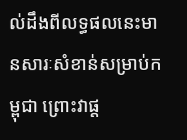ល់ដឹងពីលទ្ធផលនេះមានសារៈសំខាន់សម្រាប់កម្ពុជា ព្រោះវាផ្ត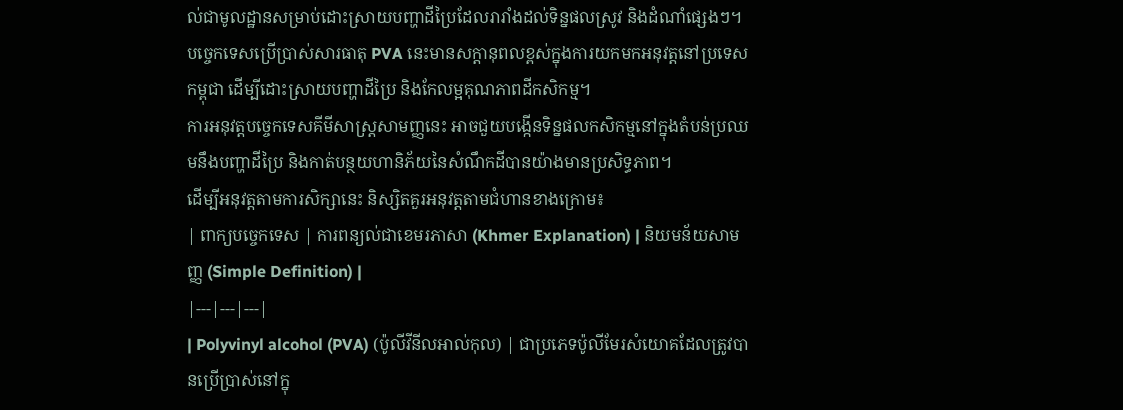ល់ជាមូលដ្ឋានសម្រាប់ដោះស្រាយបញ្ហាដីប្រៃដែលរារាំងដល់ទិន្នផលស្រូវ និងដំណាំផ្សេងៗ។
បច្ចេកទេសប្រើប្រាស់សារធាតុ PVA នេះមានសក្តានុពលខ្ពស់ក្នុងការយកមកអនុវត្តនៅប្រទេសកម្ពុជា ដើម្បីដោះស្រាយបញ្ហាដីប្រៃ និងកែលម្អគុណភាពដីកសិកម្ម។
ការអនុវត្តបច្ចេកទេសគីមីសាស្រ្តសាមញ្ញនេះ អាចជួយបង្កើនទិន្នផលកសិកម្មនៅក្នុងតំបន់ប្រឈមនឹងបញ្ហាដីប្រៃ និងកាត់បន្ថយហានិភ័យនៃសំណឹកដីបានយ៉ាងមានប្រសិទ្ធភាព។
ដើម្បីអនុវត្តតាមការសិក្សានេះ និស្សិតគួរអនុវត្តតាមជំហានខាងក្រោម៖
| ពាក្យបច្ចេកទេស | ការពន្យល់ជាខេមរភាសា (Khmer Explanation) | និយមន័យសាមញ្ញ (Simple Definition) |
|---|---|---|
| Polyvinyl alcohol (PVA) (ប៉ូលីវីនីលអាល់កុល) | ជាប្រភេទប៉ូលីមែរសំយោគដែលត្រូវបានប្រើប្រាស់នៅក្នុ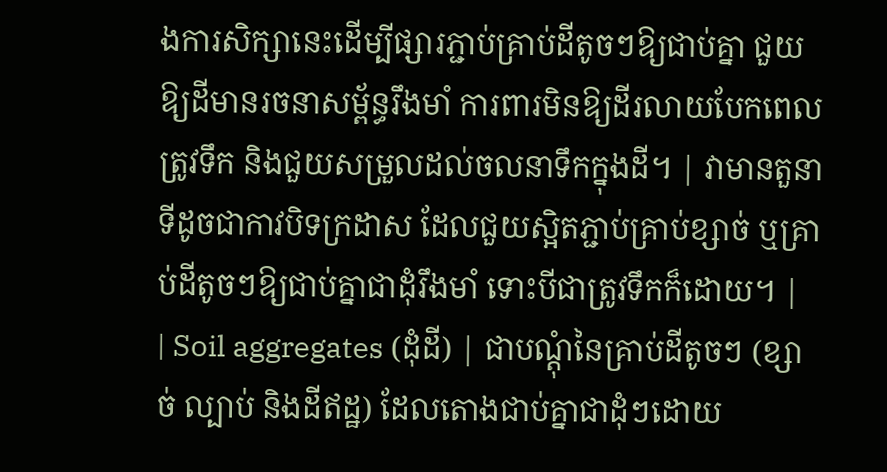ងការសិក្សានេះដើម្បីផ្សារភ្ជាប់គ្រាប់ដីតូចៗឱ្យជាប់គ្នា ជួយឱ្យដីមានរចនាសម្ព័ន្ធរឹងមាំ ការពារមិនឱ្យដីរលាយបែកពេលត្រូវទឹក និងជួយសម្រួលដល់ចលនាទឹកក្នុងដី។ | វាមានតួនាទីដូចជាកាវបិទក្រដាស ដែលជួយស្អិតភ្ជាប់គ្រាប់ខ្សាច់ ឬគ្រាប់ដីតូចៗឱ្យជាប់គ្នាជាដុំរឹងមាំ ទោះបីជាត្រូវទឹកក៏ដោយ។ |
| Soil aggregates (ដុំដី) | ជាបណ្តុំនៃគ្រាប់ដីតូចៗ (ខ្សាច់ ល្បាប់ និងដីឥដ្ឋ) ដែលតោងជាប់គ្នាជាដុំៗដោយ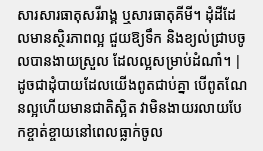សារសារធាតុសរីរាង្គ ឬសារធាតុគីមី។ ដុំដីដែលមានស្ថិរភាពល្អ ជួយឱ្យទឹក និងខ្យល់ជ្រាបចូលបានងាយស្រួល ដែលល្អសម្រាប់ដំណាំ។ | ដូចជាដុំបាយដែលយើងពូតជាប់គ្នា បើពូតណែនល្អហើយមានជាតិស្អិត វាមិនងាយរលាយបែកខ្ចាត់ខ្ចាយនៅពេលធ្លាក់ចូល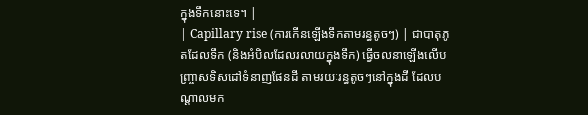ក្នុងទឹកនោះទេ។ |
| Capillary rise (ការកើនឡើងទឹកតាមរន្ធតូចៗ) | ជាបាតុភូតដែលទឹក (និងអំបិលដែលរលាយក្នុងទឹក) ធ្វើចលនាឡើងលើបញ្ច្រាសទិសដៅទំនាញផែនដី តាមរយៈរន្ធតូចៗនៅក្នុងដី ដែលបណ្តាលមក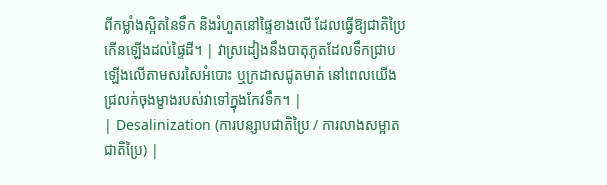ពីកម្លាំងស្អិតនៃទឹក និងរំហួតនៅផ្ទៃខាងលើ ដែលធ្វើឱ្យជាតិប្រៃកើនឡើងដល់ផ្ទៃដី។ | វាស្រដៀងនឹងបាតុភូតដែលទឹកជ្រាបឡើងលើតាមសរសៃអំបោះ ឬក្រដាសជូតមាត់ នៅពេលយើងជ្រលក់ចុងម្ខាងរបស់វាទៅក្នុងកែវទឹក។ |
| Desalinization (ការបន្សាបជាតិប្រៃ / ការលាងសម្អាតជាតិប្រៃ) |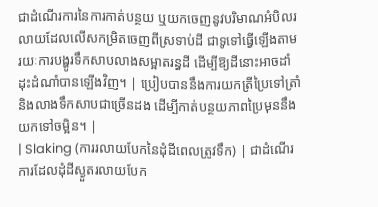ជាដំណើរការនៃការកាត់បន្ថយ ឬយកចេញនូវបរិមាណអំបិលរលាយដែលលើសកម្រិតចេញពីស្រទាប់ដី ជាទូទៅធ្វើឡើងតាមរយៈការបង្ហូរទឹកសាបលាងសម្អាតរន្ធដី ដើម្បីឱ្យដីនោះអាចដាំដុះដំណាំបានឡើងវិញ។ | ប្រៀបបាននឹងការយកត្រីប្រៃទៅត្រាំ និងលាងទឹកសាបជាច្រើនដង ដើម្បីកាត់បន្ថយភាពប្រៃមុននឹងយកទៅចម្អិន។ |
| Slaking (ការរលាយបែកនៃដុំដីពេលត្រូវទឹក) | ជាដំណើរការដែលដុំដីស្ងួតរលាយបែក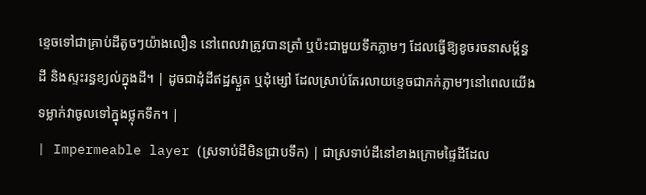ខ្ទេចទៅជាគ្រាប់ដីតូចៗយ៉ាងលឿន នៅពេលវាត្រូវបានត្រាំ ឬប៉ះជាមួយទឹកភ្លាមៗ ដែលធ្វើឱ្យខូចរចនាសម្ព័ន្ធដី និងស្ទះរន្ធខ្យល់ក្នុងដី។ | ដូចជាដុំដីឥដ្ឋស្ងួត ឬដុំម្សៅ ដែលស្រាប់តែរលាយខ្ទេចជាភក់ភ្លាមៗនៅពេលយើងទម្លាក់វាចូលទៅក្នុងថ្លុកទឹក។ |
| Impermeable layer (ស្រទាប់ដីមិនជ្រាបទឹក) | ជាស្រទាប់ដីនៅខាងក្រោមផ្ទៃដីដែល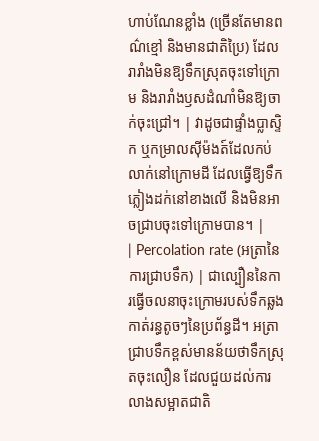ហាប់ណែនខ្លាំង (ច្រើនតែមានពណ៌ខ្មៅ និងមានជាតិប្រៃ) ដែលរារាំងមិនឱ្យទឹកស្រុតចុះទៅក្រោម និងរារាំងឫសដំណាំមិនឱ្យចាក់ចុះជ្រៅ។ | វាដូចជាផ្ទាំងប្លាស្ទិក ឬកម្រាលស៊ីម៉ងត៍ដែលកប់លាក់នៅក្រោមដី ដែលធ្វើឱ្យទឹកភ្លៀងដក់នៅខាងលើ និងមិនអាចជ្រាបចុះទៅក្រោមបាន។ |
| Percolation rate (អត្រានៃការជ្រាបទឹក) | ជាល្បឿននៃការធ្វើចលនាចុះក្រោមរបស់ទឹកឆ្លងកាត់រន្ធតូចៗនៃប្រព័ន្ធដី។ អត្រាជ្រាបទឹកខ្ពស់មានន័យថាទឹកស្រុតចុះលឿន ដែលជួយដល់ការលាងសម្អាតជាតិ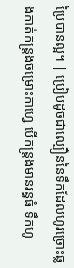ប្រៃបានល្អ។ | ប្រៀបដូចជាល្បឿននៃទឹកដែលហូរច្រោះឆ្លងកាត់កន្រ្តងចម្រោះកាហ្វេ បើកន្រ្តងមានរន្ធធំ ទឹកហូ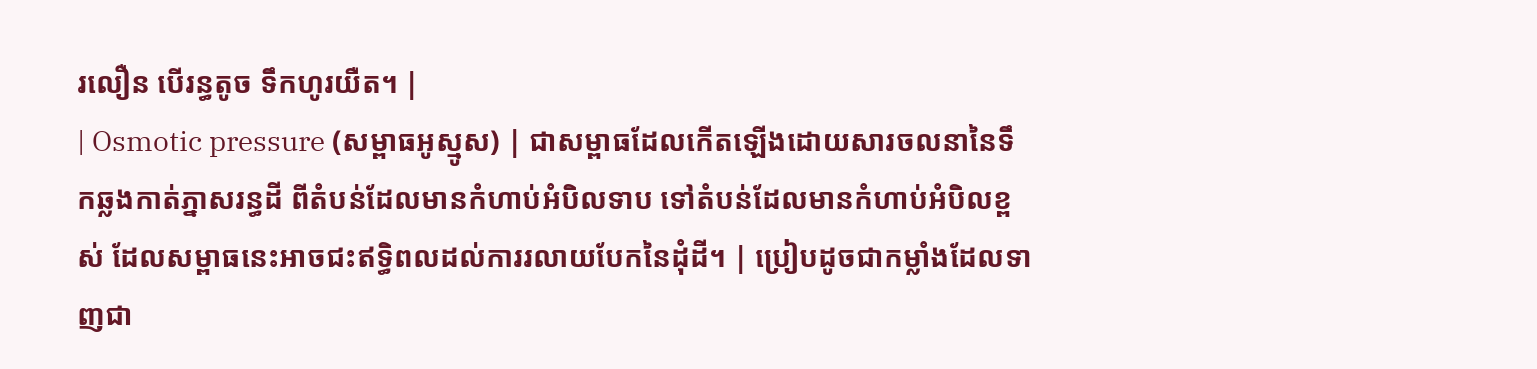រលឿន បើរន្ធតូច ទឹកហូរយឺត។ |
| Osmotic pressure (សម្ពាធអូស្មូស) | ជាសម្ពាធដែលកើតឡើងដោយសារចលនានៃទឹកឆ្លងកាត់ភ្នាសរន្ធដី ពីតំបន់ដែលមានកំហាប់អំបិលទាប ទៅតំបន់ដែលមានកំហាប់អំបិលខ្ពស់ ដែលសម្ពាធនេះអាចជះឥទ្ធិពលដល់ការរលាយបែកនៃដុំដី។ | ប្រៀបដូចជាកម្លាំងដែលទាញជា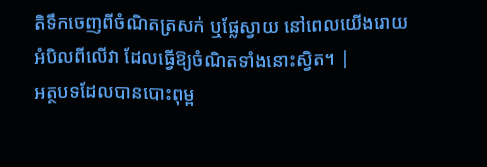តិទឹកចេញពីចំណិតត្រសក់ ឬផ្លែស្វាយ នៅពេលយើងរោយអំបិលពីលើវា ដែលធ្វើឱ្យចំណិតទាំងនោះស្វិត។ |
អត្ថបទដែលបានបោះពុម្ព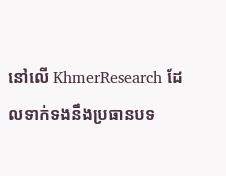នៅលើ KhmerResearch ដែលទាក់ទងនឹងប្រធានបទ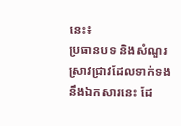នេះ៖
ប្រធានបទ និងសំណួរស្រាវជ្រាវដែលទាក់ទងនឹងឯកសារនេះ ដែ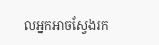លអ្នកអាចស្វែងរក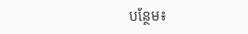បន្ថែម៖